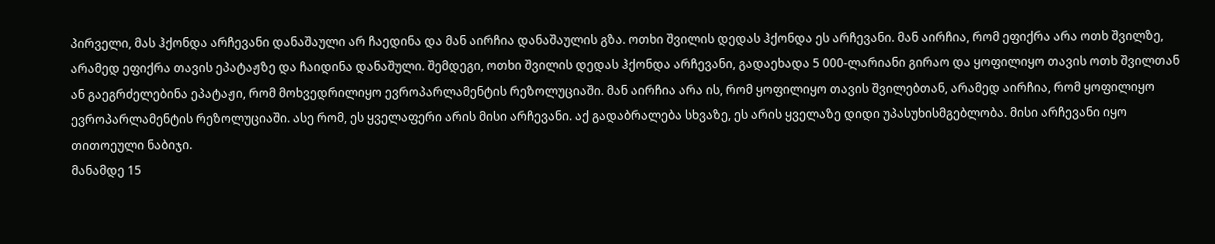პირველი, მას ჰქონდა არჩევანი დანაშაული არ ჩაედინა და მან აირჩია დანაშაულის გზა. ოთხი შვილის დედას ჰქონდა ეს არჩევანი. მან აირჩია, რომ ეფიქრა არა ოთხ შვილზე, არამედ ეფიქრა თავის ეპატაჟზე და ჩაიდინა დანაშული. შემდეგი, ოთხი შვილის დედას ჰქონდა არჩევანი, გადაეხადა 5 000-ლარიანი გირაო და ყოფილიყო თავის ოთხ შვილთან ან გაეგრძელებინა ეპატაჟი, რომ მოხვედრილიყო ევროპარლამენტის რეზოლუციაში. მან აირჩია არა ის, რომ ყოფილიყო თავის შვილებთან, არამედ აირჩია, რომ ყოფილიყო ევროპარლამენტის რეზოლუციაში. ასე რომ, ეს ყველაფერი არის მისი არჩევანი. აქ გადაბრალება სხვაზე, ეს არის ყველაზე დიდი უპასუხისმგებლობა. მისი არჩევანი იყო თითოეული ნაბიჯი.
მანამდე 15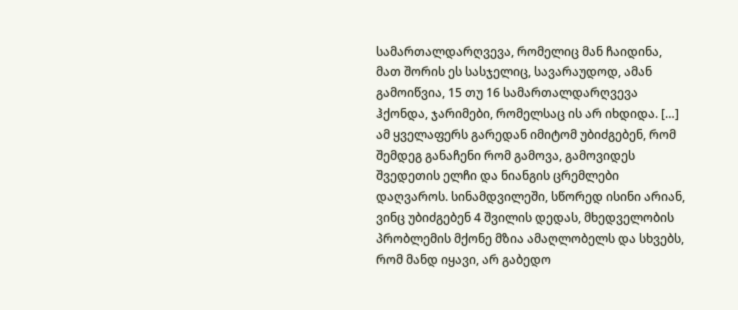სამართალდარღვევა, რომელიც მან ჩაიდინა, მათ შორის ეს სასჯელიც, სავარაუდოდ, ამან გამოიწვია, 15 თუ 16 სამართალდარღვევა ჰქონდა, ჯარიმები, რომელსაც ის არ იხდიდა. […] ამ ყველაფერს გარედან იმიტომ უბიძგებენ, რომ შემდეგ განაჩენი რომ გამოვა, გამოვიდეს შვედეთის ელჩი და ნიანგის ცრემლები დაღვაროს. სინამდვილეში, სწორედ ისინი არიან, ვინც უბიძგებენ 4 შვილის დედას, მხედველობის პრობლემის მქონე მზია ამაღლობელს და სხვებს, რომ მანდ იყავი, არ გაბედო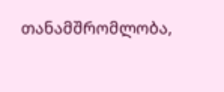თანამშრომლობა,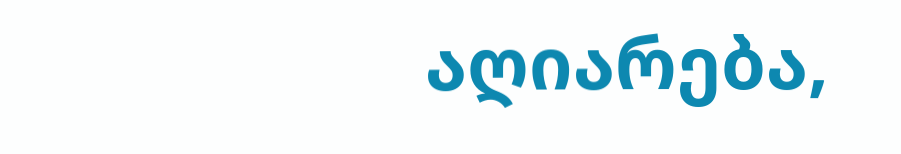აღიარება,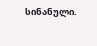სინანული.